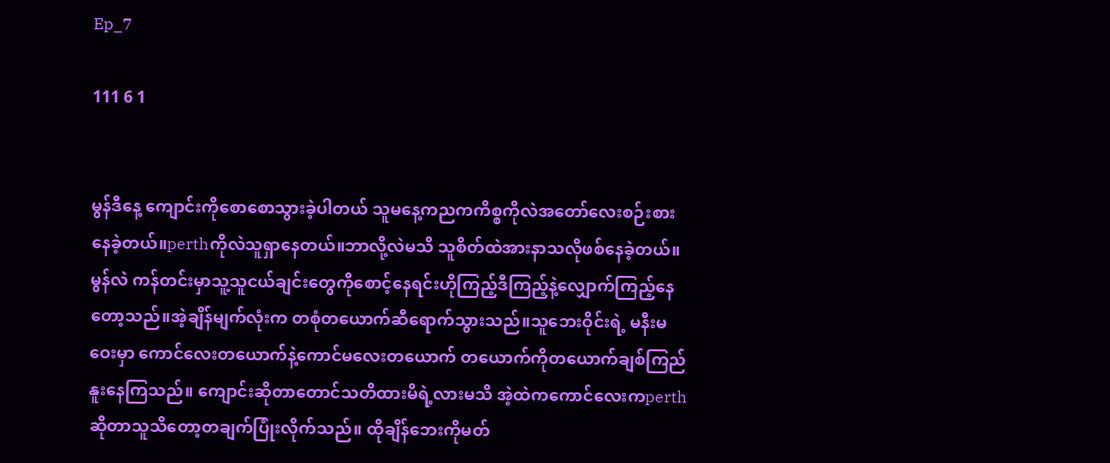Ep_7

111 6 1


မွန်ဒီနေ့ ကျောင်းကိုစောစောသွားခဲ့ပါတယ် သူမနေ့ကညကကိစ္စကိုလဲအတော်လေးစဉ်းစားနေခဲ့တယ်။perthကိုလဲသူရှာနေတယ်။ဘာလို့လဲမသိ သူစိတ်ထဲအားနာသလိုဖစ်နေခဲ့တယ်။မွန်လဲ ကန်တင်းမှာသူ့သူငယ်ချင်းတွေကိုစောင့်နေရင်းဟိုကြည့်ဒီကြည့်နဲ့လျှောက်ကြည့်နေတော့သည်။အဲ့ချိန်မျက်လုံးက တစုံတယောက်ဆီရောက်သွားသည်။သူဘေးဝိုင်းရဲ့ မနီးမဝေးမှာ ကောင်လေးတယောက်နဲ့ကောင်မလေးတယောက် တယောက်ကိုတယောက်ချစ်ကြည်နူးနေကြသည်။ ကျောင်းဆိုတာတောင်သတိထားမိရဲ့လားမသိ အဲ့ထဲကကောင်လေးကperth ဆိုတာသူသိတော့တချက်ပြုံးလိုက်သည်။ ထိုချိန်ဘေးကိုမတ်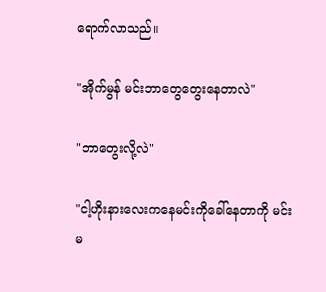ရောက်လာသည်။

"အိုက်မွန် မင်းဘာတွေတွေးနေတာလဲ"

"ဘာတွေးလို့လဲ"

"ငါ့ဟိုးနားလေးကနေမင်းကိုခေါ်နေတာကို မင်းမ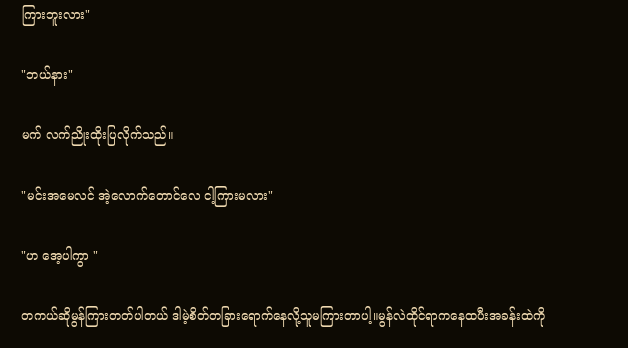ကြားဘူးလား"

"ဘယ်နား"

မက် လက်ညိုးထိုးပြလိုက်သည်။

"မင်းအမေလင် အဲ့လောက်တောင်လေ ငါ့ကြားမလား"

"ဟ အေ့ပါကွာ "

တကယ်ဆိုမွန်ကြားတတ်ပါတယ် ဒါမဲ့စိတ်တခြားရောက်နေလို့သူမကြားတာပါ့။မွန်လဲထိုင်ရာကနေထပီးအခန်းထဲကို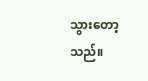သွားတော့သည်။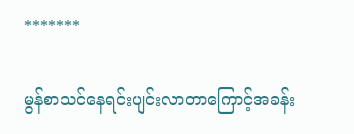*******

မွန်စာသင်နေရင်းပျင်းလာတာကြောင့်အခန်း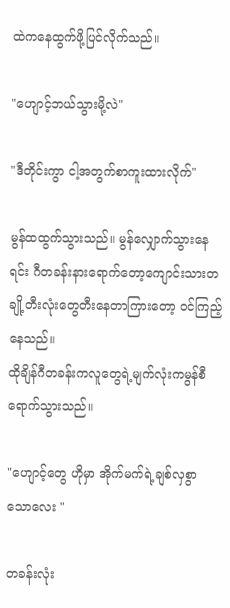ထဲကနေထွက်ဖို့ပြင်လိုက်သည်။

"ဟျောင့်ဘယ်သွားမို့လဲ"

"ဒီတိုင်းကွာ ငါ့အတွက်စာကူးထားလိုက်"

မွန်ထထွက်သွားသည်။ မွန်လျှောက်သွားနေရင်း ဂီတခန်းနားရောက်တော့ကျောင်းသားတချို့တီးလုံးတွေတီးနေတာကြားတော့ ၀င်ကြည့်နေသည်။
ထိုချိန်ဂီတခန်းကလူတွေရဲ့မျက်လုံးကမွန်စီရောက်သွားသည်။

"ဟျောင့်တွေ ဟိုမှာ အိုက်မက်ရဲ့ချစ်လှစွာသောလေး "

တခန်းလုံး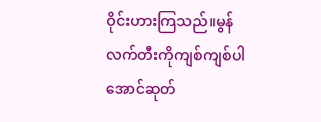ဝိုင်းဟားကြသည်။မွန်လက်တီးကိုကျစ်ကျစ်ပါအောင်ဆုတ်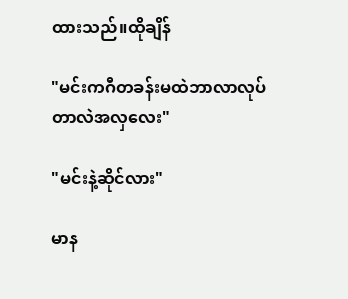ထားသည်။ထိုချိန်

"မင်းကဂီတခန်းမထဲဘာလာလုပ်တာလဲအလှလေး"

"မင်းနဲ့ဆိုင်လား"

မာန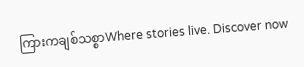ကြားကချစ်သစ္စာWhere stories live. Discover now